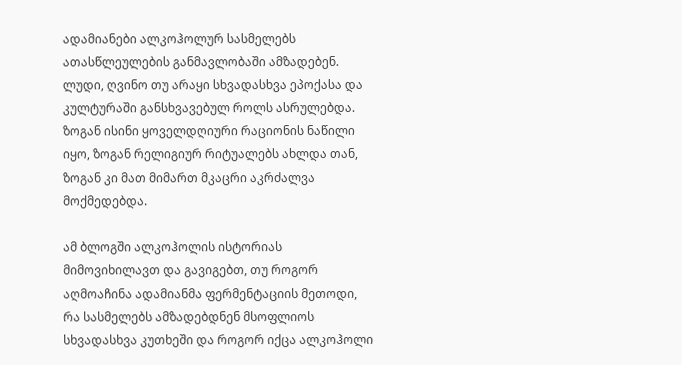ადამიანები ალკოჰოლურ სასმელებს ათასწლეულების განმავლობაში ამზადებენ. ლუდი, ღვინო თუ არაყი სხვადასხვა ეპოქასა და კულტურაში განსხვავებულ როლს ასრულებდა. ზოგან ისინი ყოველდღიური რაციონის ნაწილი იყო, ზოგან რელიგიურ რიტუალებს ახლდა თან, ზოგან კი მათ მიმართ მკაცრი აკრძალვა მოქმედებდა.

ამ ბლოგში ალკოჰოლის ისტორიას მიმოვიხილავთ და გავიგებთ, თუ როგორ აღმოაჩინა ადამიანმა ფერმენტაციის მეთოდი, რა სასმელებს ამზადებდნენ მსოფლიოს სხვადასხვა კუთხეში და როგორ იქცა ალკოჰოლი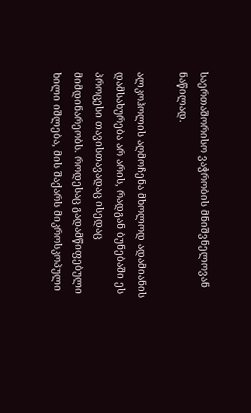საერთაშორისო ვაჭრობის მნიშვნელოვან ნაწილად.

ალკოჰოლის აღმოჩენა მხოლოდ ადამიანის დამსახურება არ არის, რადგან ბუნებაში ეს პროცესი თავისთავადაც ისედაც მიმდინარეობს. როდესაც გადამწიფებული ხილი იშლება, მის შაქარს მიკროსკოპული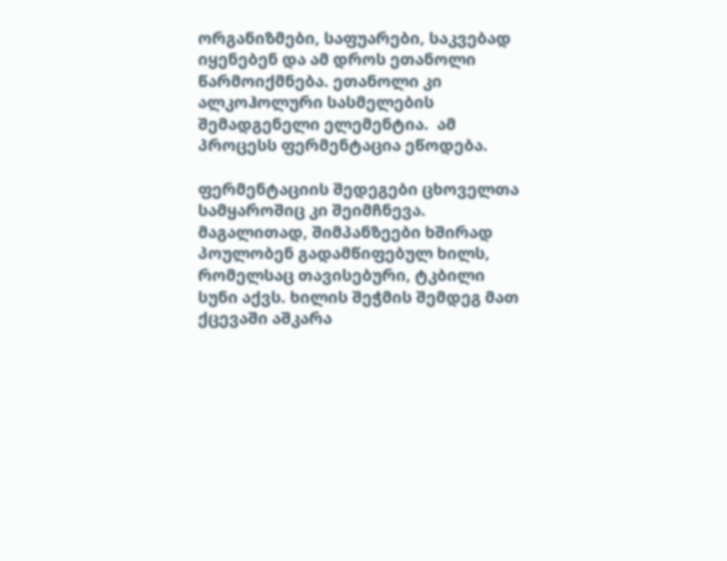ორგანიზმები, საფუარები, საკვებად იყენებენ და ამ დროს ეთანოლი წარმოიქმნება. ეთანოლი კი ალკოჰოლური სასმელების შემადგენელი ელემენტია.  ამ პროცესს ფერმენტაცია ეწოდება.

ფერმენტაციის შედეგები ცხოველთა სამყაროშიც კი შეიმჩნევა. მაგალითად, შიმპანზეები ხშირად პოულობენ გადამწიფებულ ხილს, რომელსაც თავისებური, ტკბილი სუნი აქვს. ხილის შეჭმის შემდეგ მათ ქცევაში აშკარა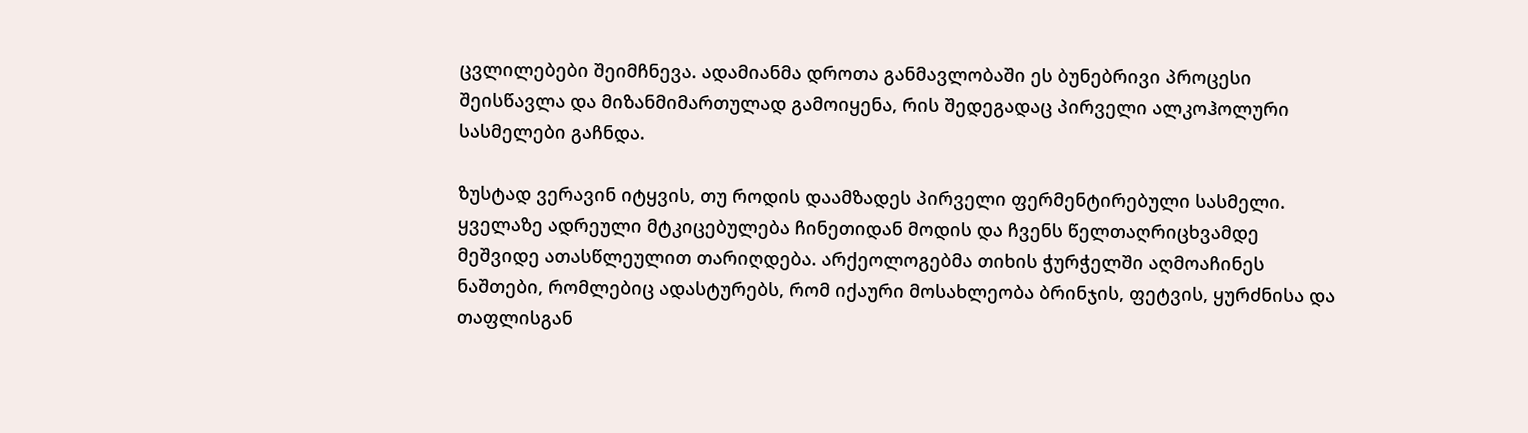ცვლილებები შეიმჩნევა. ადამიანმა დროთა განმავლობაში ეს ბუნებრივი პროცესი შეისწავლა და მიზანმიმართულად გამოიყენა, რის შედეგადაც პირველი ალკოჰოლური სასმელები გაჩნდა.

ზუსტად ვერავინ იტყვის, თუ როდის დაამზადეს პირველი ფერმენტირებული სასმელი. ყველაზე ადრეული მტკიცებულება ჩინეთიდან მოდის და ჩვენს წელთაღრიცხვამდე მეშვიდე ათასწლეულით თარიღდება. არქეოლოგებმა თიხის ჭურჭელში აღმოაჩინეს ნაშთები, რომლებიც ადასტურებს, რომ იქაური მოსახლეობა ბრინჯის, ფეტვის, ყურძნისა და თაფლისგან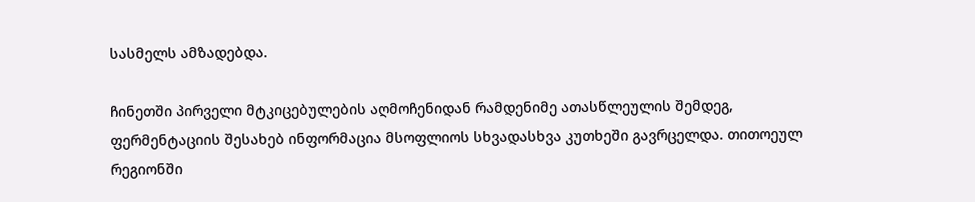სასმელს ამზადებდა.

ჩინეთში პირველი მტკიცებულების აღმოჩენიდან რამდენიმე ათასწლეულის შემდეგ, ფერმენტაციის შესახებ ინფორმაცია მსოფლიოს სხვადასხვა კუთხეში გავრცელდა. თითოეულ რეგიონში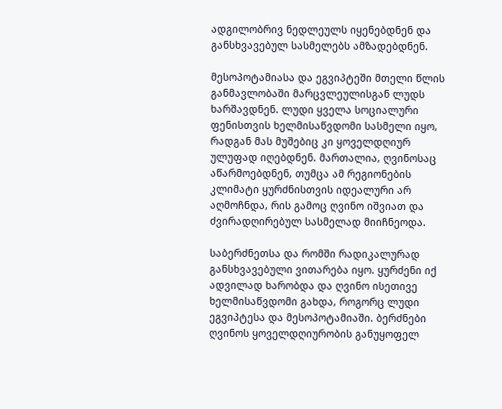ადგილობრივ ნედლეულს იყენებდნენ და განსხვავებულ სასმელებს ამზადებდნენ.

მესოპოტამიასა და ეგვიპტეში მთელი წლის განმავლობაში მარცვლეულისგან ლუდს ხარშავდნენ. ლუდი ყველა სოციალური ფენისთვის ხელმისაწვდომი სასმელი იყო, რადგან მას მუშებიც კი ყოველდღიურ ულუფად იღებდნენ. მართალია, ღვინოსაც აწარმოებდნენ, თუმცა ამ რეგიონების კლიმატი ყურძნისთვის იდეალური არ აღმოჩნდა, რის გამოც ღვინო იშვიათ და ძვირადღირებულ სასმელად მიიჩნეოდა.

საბერძნეთსა და რომში რადიკალურად განსხვავებული ვითარება იყო. ყურძენი იქ ადვილად ხარობდა და ღვინო ისეთივე ხელმისაწვდომი გახდა, როგორც ლუდი ეგვიპტესა და მესოპოტამიაში. ბერძნები ღვინოს ყოველდღიურობის განუყოფელ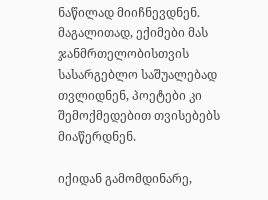ნაწილად მიიჩნევდნენ. მაგალითად, ექიმები მას ჯანმრთელობისთვის სასარგებლო საშუალებად თვლიდნენ, პოეტები კი შემოქმედებით თვისებებს მიაწერდნენ.

იქიდან გამომდინარე,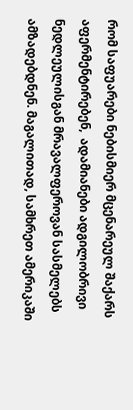რომ საფუარები ნებისმიერ მცენარეულ შაქარს აფერმენტირებენ,  ადამიანები ადგილობრივი ნედლეულისგან მრავალფეროვან სასმელებს ამზადებდნენ. მაგალითად, სამხრეთ ამერიკაში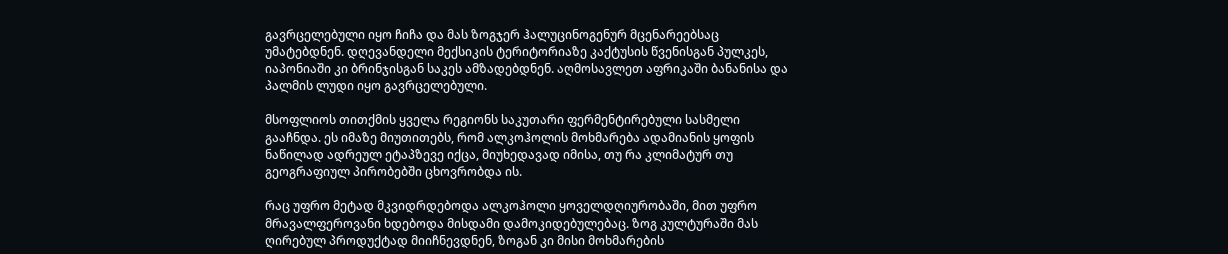გავრცელებული იყო ჩიჩა და მას ზოგჯერ ჰალუცინოგენურ მცენარეებსაც უმატებდნენ. დღევანდელი მექსიკის ტერიტორიაზე კაქტუსის წვენისგან პულკეს, იაპონიაში კი ბრინჯისგან საკეს ამზადებდნენ. აღმოსავლეთ აფრიკაში ბანანისა და პალმის ლუდი იყო გავრცელებული.

მსოფლიოს თითქმის ყველა რეგიონს საკუთარი ფერმენტირებული სასმელი გააჩნდა. ეს იმაზე მიუთითებს, რომ ალკოჰოლის მოხმარება ადამიანის ყოფის ნაწილად ადრეულ ეტაპზევე იქცა, მიუხედავად იმისა, თუ რა კლიმატურ თუ გეოგრაფიულ პირობებში ცხოვრობდა ის.

რაც უფრო მეტად მკვიდრდებოდა ალკოჰოლი ყოველდღიურობაში, მით უფრო მრავალფეროვანი ხდებოდა მისდამი დამოკიდებულებაც. ზოგ კულტურაში მას ღირებულ პროდუქტად მიიჩნევდნენ, ზოგან კი მისი მოხმარების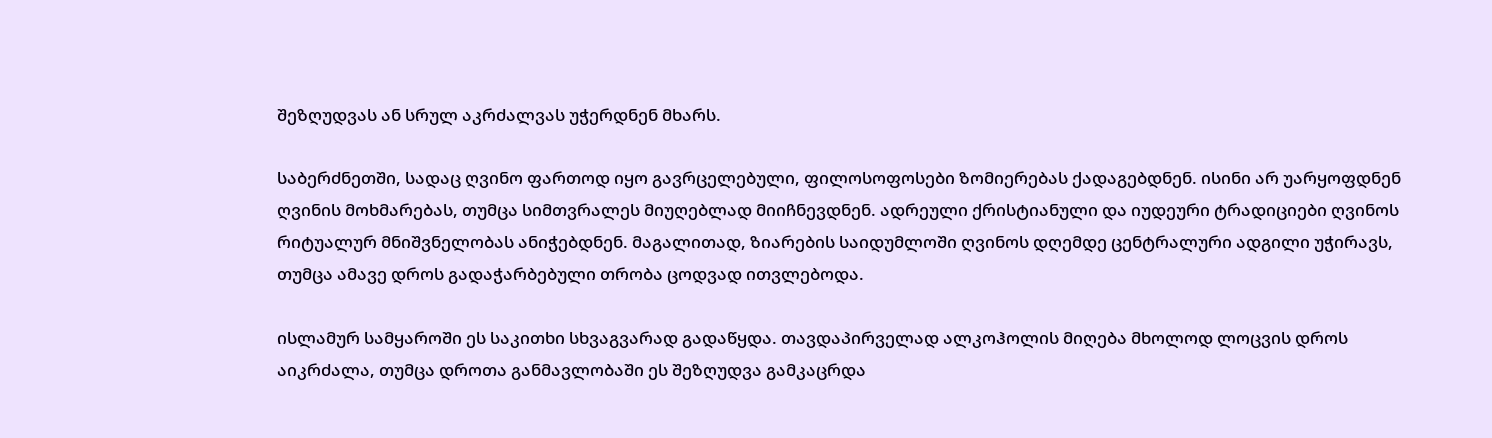შეზღუდვას ან სრულ აკრძალვას უჭერდნენ მხარს.

საბერძნეთში, სადაც ღვინო ფართოდ იყო გავრცელებული, ფილოსოფოსები ზომიერებას ქადაგებდნენ. ისინი არ უარყოფდნენ ღვინის მოხმარებას, თუმცა სიმთვრალეს მიუღებლად მიიჩნევდნენ. ადრეული ქრისტიანული და იუდეური ტრადიციები ღვინოს რიტუალურ მნიშვნელობას ანიჭებდნენ. მაგალითად, ზიარების საიდუმლოში ღვინოს დღემდე ცენტრალური ადგილი უჭირავს, თუმცა ამავე დროს გადაჭარბებული თრობა ცოდვად ითვლებოდა.

ისლამურ სამყაროში ეს საკითხი სხვაგვარად გადაწყდა. თავდაპირველად ალკოჰოლის მიღება მხოლოდ ლოცვის დროს აიკრძალა, თუმცა დროთა განმავლობაში ეს შეზღუდვა გამკაცრდა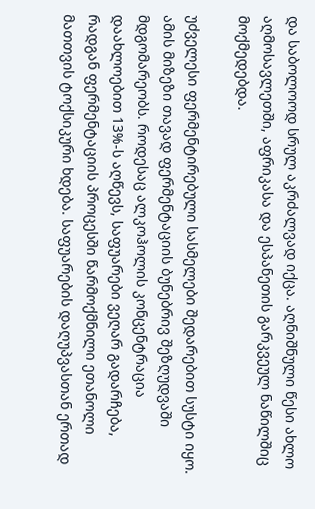და საბოლოოდ სრულ აკრძალვად იქცა. აღნიშნული წესი ახლო აღმოსავლეთში, აფრიკასა და ესპანეთის გარკვეულ ნაწილშიც მოქმედებდა.

უძველესი ფერმენტირებული სასმელები შედარებით სუსტი იყო. ამის მიზეზი თავად ფერმენტაციის ბუნებრივ შეზღუდვაში მდგომარეობს. როდესაც ალკოჰოლის კონცენტრაცია დაახლოებით 13%-ს აღწევს, საფუარები ვეღარ გადარჩება, რადგან ფერმენტაციის პროცესში წარმოქმნილი ეთანოლი მათთვის ტოქსიკური ხდება. საფუარების დაღუპვასთან ერთად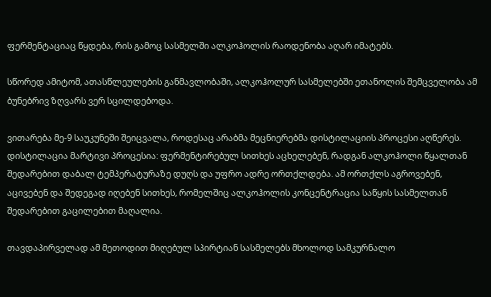ფერმენტაციაც წყდება, რის გამოც სასმელში ალკოჰოლის რაოდენობა აღარ იმატებს.

სწორედ ამიტომ, ათასწლეულების განმავლობაში, ალკოჰოლურ სასმელებში ეთანოლის შემცველობა ამ ბუნებრივ ზღვარს ვერ სცილდებოდა.

ვითარება მე-9 საუკუნეში შეიცვალა, როდესაც არაბმა მეცნიერებმა დისტილაციის პროცესი აღწერეს. დისტილაცია მარტივი პროცესია: ფერმენტირებულ სითხეს აცხელებენ, რადგან ალკოჰოლი წყალთან შედარებით დაბალ ტემპერატურაზე დუღს და უფრო ადრე ორთქლდება. ამ ორთქლს აგროვებენ, აცივებენ და შედეგად იღებენ სითხეს, რომელშიც ალკოჰოლის კონცენტრაცია საწყის სასმელთან შედარებით გაცილებით მაღალია.

თავდაპირველად ამ მეთოდით მიღებულ სპირტიან სასმელებს მხოლოდ სამკურნალო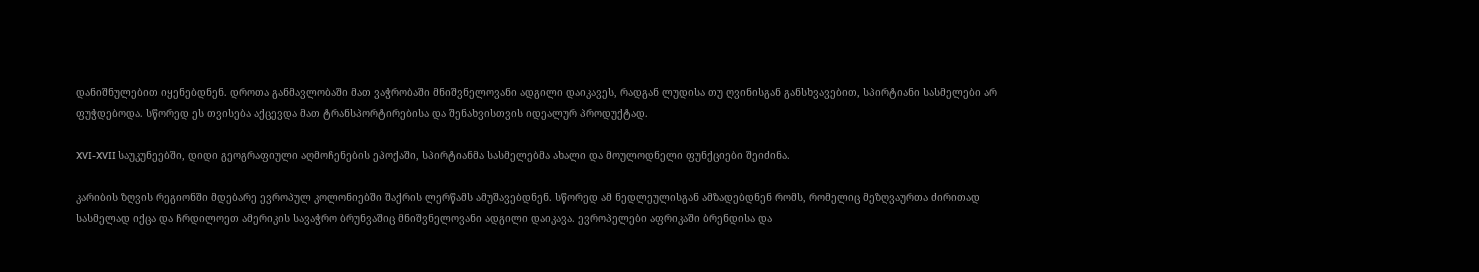დანიშნულებით იყენებდნენ. დროთა განმავლობაში მათ ვაჭრობაში მნიშვნელოვანი ადგილი დაიკავეს, რადგან ლუდისა თუ ღვინისგან განსხვავებით, სპირტიანი სასმელები არ ფუჭდებოდა. სწორედ ეს თვისება აქცევდა მათ ტრანსპორტირებისა და შენახვისთვის იდეალურ პროდუქტად.

XVI-XVII საუკუნეებში, დიდი გეოგრაფიული აღმოჩენების ეპოქაში, სპირტიანმა სასმელებმა ახალი და მოულოდნელი ფუნქციები შეიძინა.

კარიბის ზღვის რეგიონში მდებარე ევროპულ კოლონიებში შაქრის ლერწამს ამუშავებდნენ. სწორედ ამ ნედლეულისგან ამზადებდნენ რომს, რომელიც მეზღვაურთა ძირითად სასმელად იქცა და ჩრდილოეთ ამერიკის სავაჭრო ბრუნვაშიც მნიშვნელოვანი ადგილი დაიკავა. ევროპელები აფრიკაში ბრენდისა და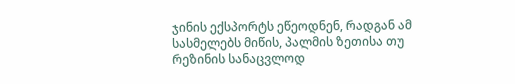ჯინის ექსპორტს ეწეოდნენ, რადგან ამ სასმელებს მიწის, პალმის ზეთისა თუ რეზინის სანაცვლოდ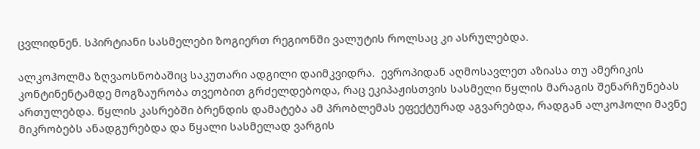ცვლიდნენ. სპირტიანი სასმელები ზოგიერთ რეგიონში ვალუტის როლსაც კი ასრულებდა.

ალკოჰოლმა ზღვაოსნობაშიც საკუთარი ადგილი დაიმკვიდრა.  ევროპიდან აღმოსავლეთ აზიასა თუ ამერიკის კონტინენტამდე მოგზაურობა თვეობით გრძელდებოდა, რაც ეკიპაჟისთვის სასმელი წყლის მარაგის შენარჩუნებას ართულებდა. წყლის კასრებში ბრენდის დამატება ამ პრობლემას ეფექტურად აგვარებდა, რადგან ალკოჰოლი მავნე მიკრობებს ანადგურებდა და წყალი სასმელად ვარგის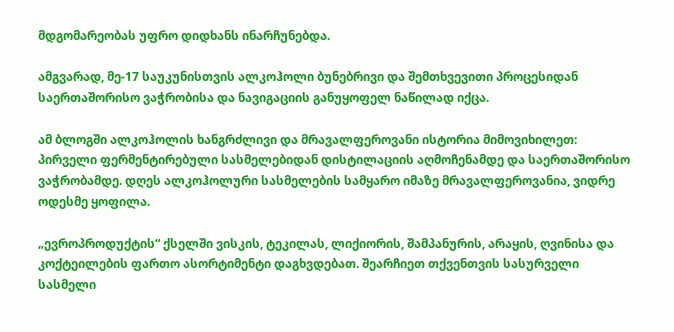მდგომარეობას უფრო დიდხანს ინარჩუნებდა.

ამგვარად, მე-17 საუკუნისთვის ალკოჰოლი ბუნებრივი და შემთხვევითი პროცესიდან საერთაშორისო ვაჭრობისა და ნავიგაციის განუყოფელ ნაწილად იქცა.

ამ ბლოგში ალკოჰოლის ხანგრძლივი და მრავალფეროვანი ისტორია მიმოვიხილეთ: პირველი ფერმენტირებული სასმელებიდან დისტილაციის აღმოჩენამდე და საერთაშორისო ვაჭრობამდე. დღეს ალკოჰოლური სასმელების სამყარო იმაზე მრავალფეროვანია, ვიდრე ოდესმე ყოფილა.

„ევროპროდუქტის“ ქსელში ვისკის, ტეკილას, ლიქიორის, შამპანურის, არაყის, ღვინისა და კოქტეილების ფართო ასორტიმენტი დაგხვდებათ. შეარჩიეთ თქვენთვის სასურველი სასმელი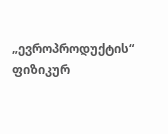„ევროპროდუქტის“ ფიზიკურ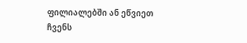ფილიალებში ან ეწვიეთ ჩვენს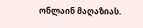ონლაინ მაღაზიას.